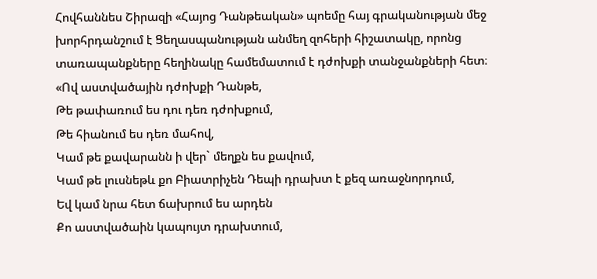Հովհաննես Շիրազի «Հայոց Դանթեական» պոեմը հայ գրականության մեջ խորհրդանշում է Ցեղասպանության անմեղ զոհերի հիշատակը, որոնց տառապանքները հեղինակը համեմատում է դժոխքի տանջանքների հետ։
«Ով աստվածային դժոխքի Դանթե,
Թե թափառում ես դու դեռ դժոխքում,
Թե հիանում ես դեռ մահով,
Կամ թե քավարանն ի վեր` մեղքն ես քավում,
Կամ թե լուսնեթև քո Բիատրիչեն Դեպի դրախտ է քեզ առաջնորդում,
Եվ կամ նրա հետ ճախրում ես արդեն
Քո աստվածաին կապույտ դրախտում,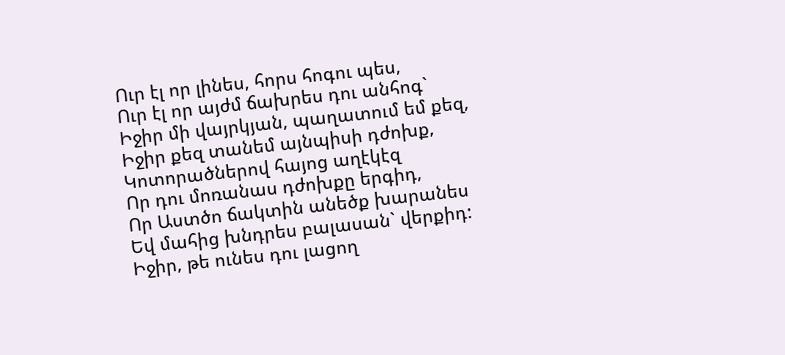Ուր էլ որ լինես, հորս հոգու պես,
Ուր էլ որ այժմ ճախրես դու անհոգ`
Իջիր մի վայրկյան, պաղատում եմ քեզ,
Իջիր քեզ տանեմ այնպիսի դժոխք,
Կոտորածներով հայոց աղէկէզ
Որ դու մոռանաս դժոխքը երգիդ,
Որ Աստծո ճակտին անեծք խարանես
Եվ մահից խնդրես բալասան` վերքիդ:
Իջիր, թե ունես դու լացող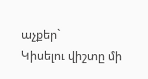աչքեր`
Կիսելու վիշտը մի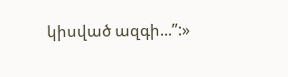կիսված ազգի...”:»